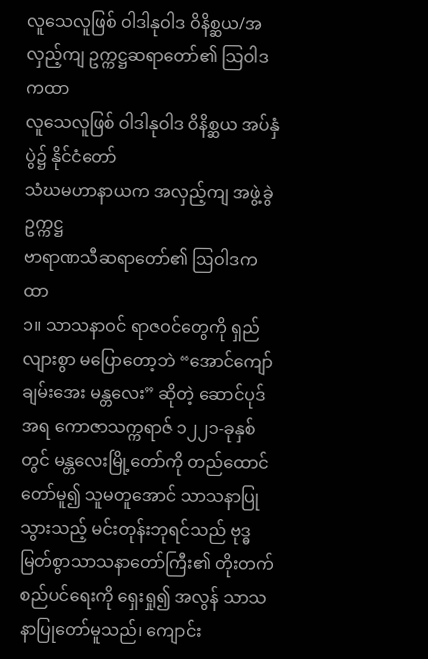လူသေလူဖြစ် ဝါဒါနုဝါဒ ဝိနိစ္ဆယ/အလှည့်ကျ ဥက္ကဋ္ဌဆရာတော်၏ သြဝါဒကထာ
လူသေလူဖြစ် ဝါဒါနုဝါဒ ဝိနိစ္ဆယ အပ်နှံပွဲ၌ နိုင်ငံတော်
သံဃမဟာနာယက အလှည့်ကျ အဖွဲ့ခွဲဥက္ကဋ္ဌ
ဗာရာဏသီဆရာတော်၏ ဩဝါဒကထာ
၁။ သာသနာဝင် ရာဇဝင်တွေကို ရှည်လျားစွာ မပြောတော့ဘဲ “အောင်ကျော်ချမ်းအေး မန္တလေး” ဆိုတဲ့ ဆောင်ပုဒ်အရ ကောဇာသက္ကရာဇ် ၁၂၂၁-ခုနှစ်တွင် မန္တလေးမြို့တော်ကို တည်ထောင်တော်မူ၍ သူမတူအောင် သာသနာပြုသွားသည့် မင်းတုန်းဘုရင်သည် ဗုဒ္ဓမြတ်စွာသာသနာတော်ကြီး၏ တိုးတက်စည်ပင်ရေးကို ရှေးရှု၍ အလွန် သာသနာပြုတော်မူသည်၊ ကျောင်း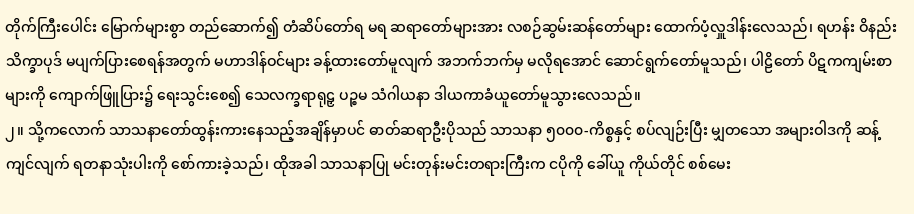တိုက်ကြီးပေါင်း မြောက်များစွာ တည်ဆောက်၍ တံဆိပ်တော်ရ မရ ဆရာတော်များအား လစဉ်ဆွမ်းဆန်တော်များ ထောက်ပံ့လှူဒါန်းလေသည်၊ ရဟန်း ဝိနည်း သိက္ခာပုဒ် မပျက်ပြားစေရန်အတွက် မဟာဒါန်ဝင်များ ခန့်ထားတော်မူလျက် အဘက်ဘက်မှ မလိုရအောင် ဆောင်ရွက်တော်မူသည်၊ ပါဠိတော် ပိဋကကျမ်းစာများကို ကျောက်ဖြူပြား၌ ရေးသွင်းစေ၍ သေလက္ခရာရုဠှ ပဉ္စမ သံဂါယနာ ဒါယကာခံယူတော်မူသွားလေသည်။
၂။ သို့ကလောက် သာသနာတော်ထွန်းကားနေသည့်အချိန်မှာပင် ဓာတ်ဆရာဦးပိုသည် သာသနာ ၅၀၀၀-ကိစ္စနှင့် စပ်လျဉ်းပြီး မျှတသော အများဝါဒကို ဆန့်ကျင်လျက် ရတနာသုံးပါးကို စော်ကားခဲ့သည်၊ ထိုအခါ သာသနာပြု မင်းတုန်းမင်းတရားကြီးက ငပိုကို ခေါ်ယူ ကိုယ်တိုင် စစ်မေး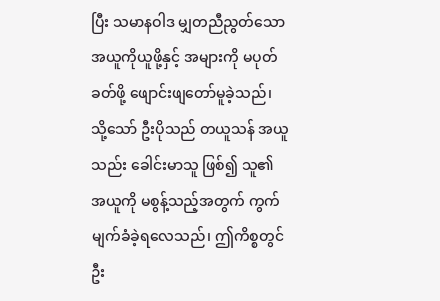ပြီး သမာနဝါဒ မျှတညီညွတ်သော အယူကိုယူဖို့နှင့် အများကို မပုတ်ခတ်ဖို့ ဖျောင်းဖျတော်မူခဲ့သည်၊ သို့သော် ဦးပိုသည် တယူသန် အယူသည်း ခေါင်းမာသူ ဖြစ်၍ သူ၏ အယူကို မစွန့်သည့်အတွက် ကွက်မျက်ခံခဲ့ရလေသည်၊ ဤကိစ္စတွင် ဦး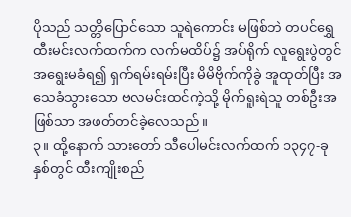ပိုသည် သတ္တိပြောင်သော သူရဲကောင်း မဖြစ်ဘဲ တပင်ရွှေထီးမင်းလက်ထက်က လက်မထိပ်၌ အပ်ရိုက် လူရွေးပွဲတွင် အရွေးမခံရ၍ ရှက်ရမ်းရမ်းပြီး မိမိဗိုက်ကိုခွဲ အူထုတ်ပြီး အသေခံသွားသော ဗလမင်းထင်ကဲ့သို့ မိုက်ရူးရဲသူ တစ်ဦးအဖြစ်သာ အဖတ်တင်ခဲ့လေသည်။
၃။ ထို့နောက် သားတော် သီပေါမင်းလက်ထက် ၁၃၄၇-ခုနှစ်တွင် ထီးကျိုးစည်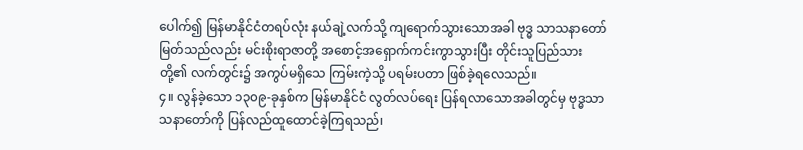ပေါက်၍ မြန်မာနိုင်ငံတရပ်လုံး နယ်ချဲ့လက်သို့ ကျရောက်သွားသောအခါ ဗုဒ္ဓ သာသနာတော်မြတ်သည်လည်း မင်းစိုးရာဇာတို့ အစောင့်အရှောက်ကင်းကွာသွားပြီး တိုင်းသူပြည်သားတို့၏ လက်တွင်း၌ အကွပ်မရှိသေ ကြမ်းကဲ့သို့ ပရမ်းပတာ ဖြစ်ခဲ့ရလေသည်။
၄။ လွန်ခဲ့သော ၁၃၀၉-ခုနှစ်က မြန်မာနိုင်ငံ လွတ်လပ်ရေး ပြန်ရလာသောအခါတွင်မှ ဗုဒ္ဓသာသနာတော်ကို ပြန်လည်ထူထောင်ခဲ့ကြရသည်၊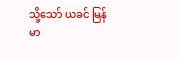သို့သော် ယခင် မြန်မာ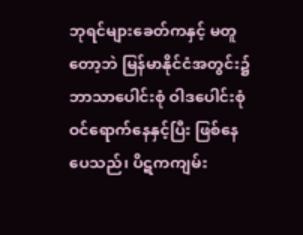ဘုရင်များခေတ်ကနှင့် မတူတော့ဘဲ မြန်မာနိုင်ငံအတွင်း၌ ဘာသာပေါင်းစုံ ဝါဒပေါင်းစုံ ဝင်ရောက်နေနှင့်ပြီး ဖြစ်နေပေသည်၊ ပိဋကကျမ်း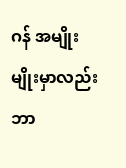ဂန် အမျိုးမျိုးမှာလည်း ဘာ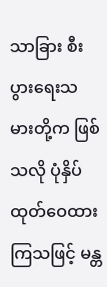သာခြား စီးပွားရေးသမားတို့က ဖြစ်သလို ပုံနှိပ်ထုတ်ဝေထားကြသဖြင့် မန္တ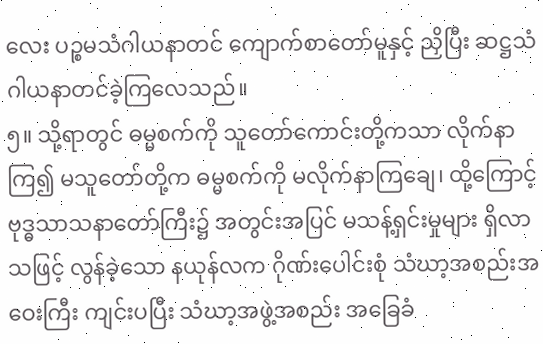လေး ပဉ္စမသံဂါယနာတင် ကျောက်စာတော်မူနှင့် ညှိပြီး ဆဋ္ဌသံဂါယနာတင်ခဲ့ကြလေသည်။
၅။ သို့ရာတွင် ဓမ္မစက်ကို သူတော်ကောင်းတို့ကသာ လိုက်နာကြ၍ မသူတော်တို့က ဓမ္မစက်ကို မလိုက်နာကြချေ၊ ထို့ကြောင့် ဗုဒ္ဓသာသနာတော်ကြီး၌ အတွင်းအပြင် မသန့်ရှင်းမှုများ ရှိလာသဖြင့် လွန်ခဲ့သော နယုန်လက ဂိုဏ်းပေါင်းစုံ သံဃာ့အစည်းအဝေးကြီး ကျင်းပပြီး သံဃာ့အဖွဲ့အစည်း အခြေခံ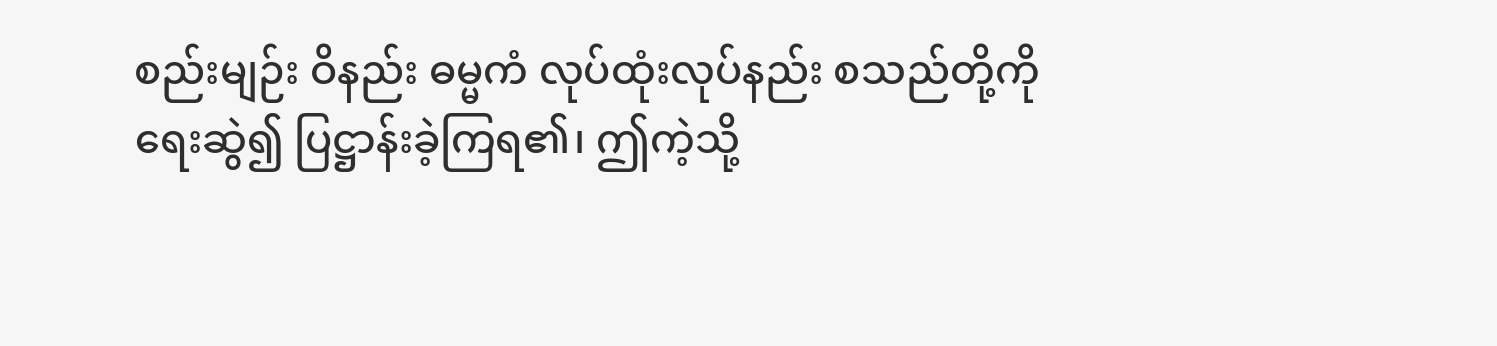စည်းမျဉ်း ဝိနည်း ဓမ္မကံ လုပ်ထုံးလုပ်နည်း စသည်တို့ကို ရေးဆွဲ၍ ပြဋ္ဌာန်းခဲ့ကြရ၏၊ ဤကဲ့သို့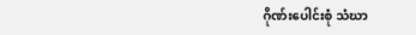ဂိုဏ်းပေါင်းစုံ သံဃာ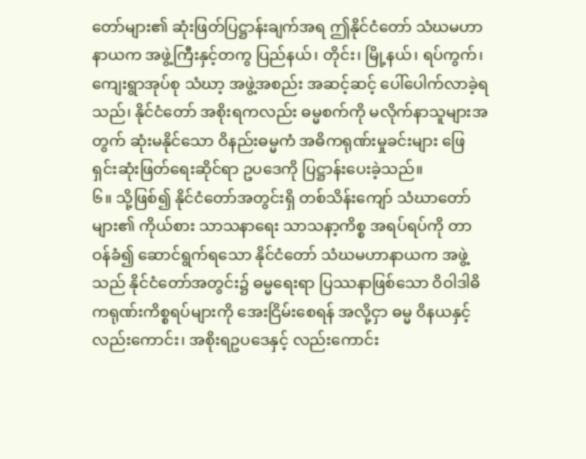တော်များ၏ ဆုံးဖြတ်ပြဋ္ဌာန်းချက်အရ ဤနိုင်ငံတော် သံဃမဟာနာယက အဖွဲ့ကြီးနှင့်တကွ ပြည်နယ်၊ တိုင်း၊ မြို့နယ်၊ ရပ်ကွက်၊ ကျေးရွာအုပ်စု သံဃာ့ အဖွဲ့အစည်း အဆင့်ဆင့် ပေါ်ပေါက်လာခဲ့ရသည်၊ နိုင်ငံတော် အစိုးရကလည်း ဓမ္မစက်ကို မလိုက်နာသူများအတွက် ဆုံးမနိုင်သော ဝိနည်းဓမ္မကံ အဓိကရုဏ်းမှုခင်းများ ဖြေရှင်းဆုံးဖြတ်ရေးဆိုင်ရာ ဥပဒေကို ပြဋ္ဌာန်းပေးခဲ့သည်။
၆။ သို့ဖြစ်၍ နိုင်ငံတော်အတွင်းရှိ တစ်သိန်းကျော် သံဃာတော်များ၏ ကိုယ်စား သာသနာရေး သာသနာ့ကိစ္စ အရပ်ရပ်ကို တာဝန်ခံ၍ ဆောင်ရွက်ရသော နိုင်ငံတော် သံဃမဟာနာယက အဖွဲ့သည် နိုင်ငံတော်အတွင်း၌ ဓမ္မရေးရာ ပြဿနာဖြစ်သော ဝိဝါဒါဓိကရုဏ်းကိစ္စရပ်များကို အေးငြိမ်းစေရန် အလို့ငှာ ဓမ္မ ဝိနယနှင့် လည်းကောင်း၊ အစိုးရဥပဒေနှင့် လည်းကောင်း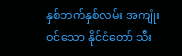နှစ်ဘက်နှစ်လမ်း အကျုံးဝင်သော နိုင်ငံတော် သီး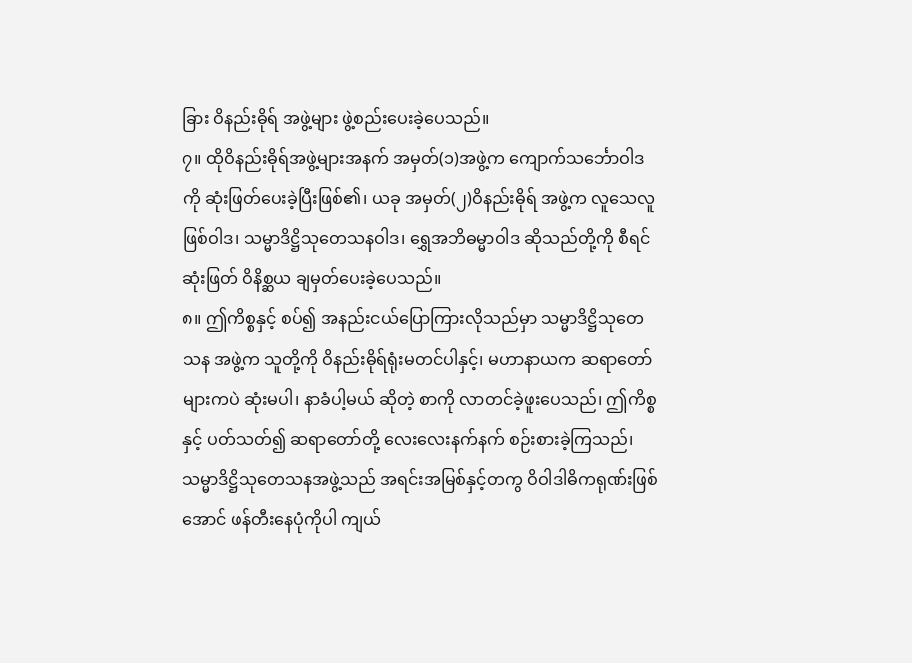ခြား ဝိနည်းဓိုရ် အဖွဲ့များ ဖွဲ့စည်းပေးခဲ့ပေသည်။
၇။ ထိုဝိနည်းဓိုရ်အဖွဲ့များအနက် အမှတ်(၁)အဖွဲ့က ကျောက်သင်္ဘောဝါဒကို ဆုံးဖြတ်ပေးခဲ့ပြီးဖြစ်၏၊ ယခု အမှတ်(၂)ဝိနည်းဓိုရ် အဖွဲ့က လူသေလူဖြစ်ဝါဒ၊ သမ္မာဒိဋ္ဌိသုတေသနဝါဒ၊ ရွှေအဘိဓမ္မာဝါဒ ဆိုသည်တို့ကို စီရင်ဆုံးဖြတ် ဝိနိစ္ဆယ ချမှတ်ပေးခဲ့ပေသည်။
၈။ ဤကိစ္စနှင့် စပ်၍ အနည်းငယ်ပြောကြားလိုသည်မှာ သမ္မာဒိဋ္ဌိသုတေသန အဖွဲ့က သူတို့ကို ဝိနည်းဓိုရ်ရုံးမတင်ပါနှင့်၊ မဟာနာယက ဆရာတော်များကပဲ ဆုံးမပါ၊ နာခံပါ့မယ် ဆိုတဲ့ စာကို လာတင်ခဲ့ဖူးပေသည်၊ ဤကိစ္စနှင့် ပတ်သတ်၍ ဆရာတော်တို့ လေးလေးနက်နက် စဉ်းစားခဲ့ကြသည်၊ သမ္မာဒိဋ္ဌိသုတေသနအဖွဲ့သည် အရင်းအမြစ်နှင့်တကွ ဝိဝါဒါဓိကရုဏ်းဖြစ်အောင် ဖန်တီးနေပုံကိုပါ ကျယ်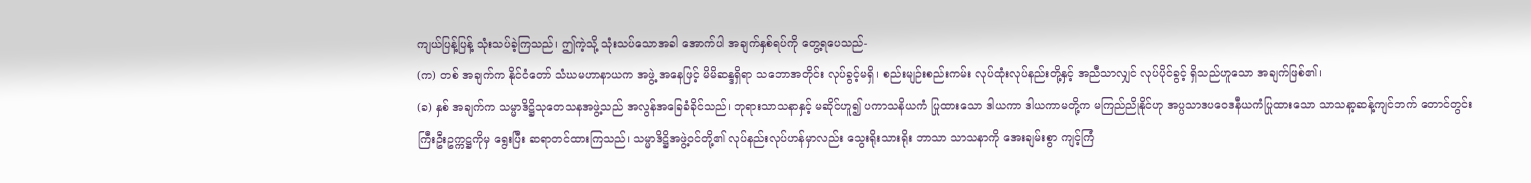ကျယ်ပြန့်ပြန့် သုံးသပ်ခဲ့ကြသည်၊ ဤကဲ့သို့ သုံးသပ်သောအခါ အောက်ပါ အချက်နှစ်ရပ်ကို တွေ့ရပေသည်-
(က) တစ် အချက်က နိုင်ငံတော် သံဃမဟာနာယက အဖွဲ့ အနေဖြင့် မိမိဆန္ဒရှိရာ သဘောအတိုင်း လုပ်ခွင့်မရှိ၊ စည်းမျဉ်းစည်းကမ်း လုပ်ထုံးလုပ်နည်းတို့နှင့် အညီသာလျှင် လုပ်ပိုင်ခွင့် ရှိသည်ဟူသော အချက်ဖြစ်၏၊
(ခ) နှစ် အချက်က သမ္မာဒိဋ္ဌိသုတေသနအဖွဲ့သည် အလွန်အခြေခံခိုင်သည်၊ ဘုရားသာသနာနှင့် မဆိုင်ဟူ၍ ပကာသနိယကံ ပြုထားသော ဒါယကာ ဒါယကာမတို့က မကြည်ညိုနိုင်ဟု အပ္ပသာဒပဝေဒနီယကံပြုထားသော သာသနာ့ဆန့်ကျင်ဘက် တောင်တွင်းကြီးဦးဥက္ကဋ္ဌကိုမှ ရွေးပြီး ဆရာတင်ထားကြသည်၊ သမ္မာဒိဋ္ဌိအဖွဲ့ဝင်တို့၏ လုပ်နည်းလုပ်ဟန်မှာလည်း သွေးရိုးသားရိုး ဘာသာ သာသနာကို အေးချမ်းစွာ ကျင့်ကြံ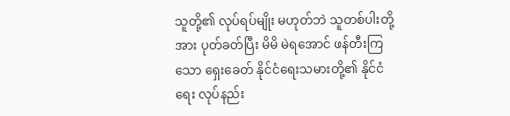သူတို့၏ လုပ်ရပ်မျိုး မဟုတ်ဘဲ သူတစ်ပါးတို့အား ပုတ်ခတ်ပြီး မိမိ မဲရအောင် ဖန်တီးကြသော ရှေးခေတ် နိုင်ငံရေးသမားတို့၏ နိုင်ငံရေး လုပ်နည်း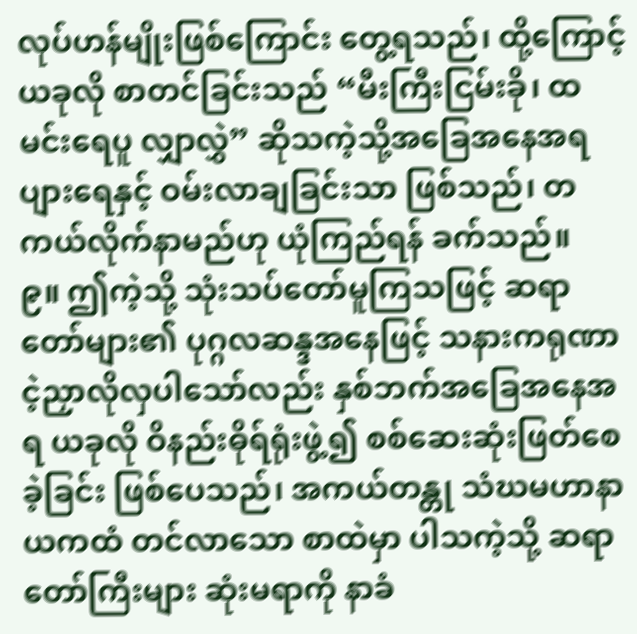လုပ်ဟန်မျိုးဖြစ်ကြောင်း တွေ့ရသည်၊ ထို့ကြောင့် ယခုလို စာတင်ခြင်းသည် “မီးကြီးငြမ်းခို၊ ထမင်းရေပူ လျှာလွှဲ” ဆိုသကဲ့သို့အခြေအနေအရ ပျားရေနှင့် ဝမ်းလာချခြင်းသာ ဖြစ်သည်၊ တကယ်လိုက်နာမည်ဟု ယုံကြည်ရန် ခက်သည်။
၉။ ဤကဲ့သို့ သုံးသပ်တော်မူကြသဖြင့် ဆရာတော်များ၏ ပုဂ္ဂလဆန္ဒအနေဖြင့် သနားကရုဏာ ငဲ့ညှာလိုလှပါသော်လည်း နှစ်ဘက်အခြေအနေအရ ယခုလို ဝိနည်းဓိုရ်ရုံးဖွဲ့၍ စစ်ဆေးဆုံးဖြတ်စေခဲ့ခြင်း ဖြစ်ပေသည်၊ အကယ်တန္တု သံဃမဟာနာယကထံ တင်လာသော စာထဲမှာ ပါသကဲ့သို့ ဆရာတော်ကြီးများ ဆုံးမရာကို နာခံ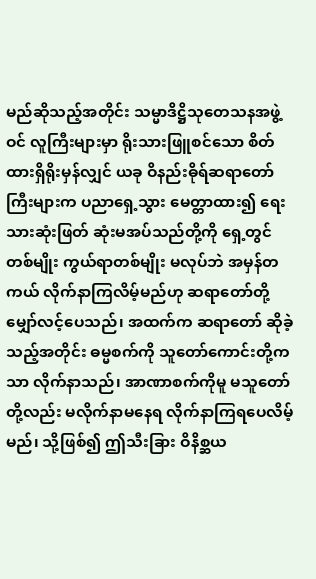မည်ဆိုသည့်အတိုင်း သမ္မာဒိဋ္ဌိသုတေသနအဖွဲ့ဝင် လူကြီးများမှာ ရိုးသားဖြူစင်သော စိတ်ထားရှိရိုးမှန်လျှင် ယခု ဝိနည်းဓိုရ်ဆရာတော်ကြီးများက ပညာရှေ့သွား မေတ္တာထား၍ ရေးသားဆုံးဖြတ် ဆုံးမအပ်သည်တို့ကို ရှေ့တွင်တစ်မျိုး ကွယ်ရာတစ်မျိုး မလုပ်ဘဲ အမှန်တကယ် လိုက်နာကြလိမ့်မည်ဟု ဆရာတော်တို့ မျှော်လင့်ပေသည်၊ အထက်က ဆရာတော် ဆိုခဲ့သည့်အတိုင်း ဓမ္မစက်ကို သူတော်ကောင်းတို့ကသာ လိုက်နာသည်၊ အာဏာစက်ကိုမူ မသူတော်တို့လည်း မလိုက်နာမနေရ လိုက်နာကြရပေလိမ့်မည်၊ သို့ဖြစ်၍ ဤသီးခြား ဝိနိစ္ဆယ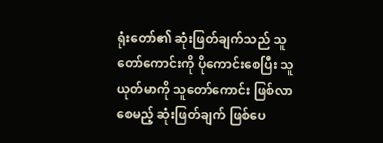ရုံးတော်၏ ဆုံးဖြတ်ချက်သည် သူတော်ကောင်းကို ပိုကောင်းစေပြီး သူယုတ်မာကို သူတော်ကောင်း ဖြစ်လာစေမည့် ဆုံးဖြတ်ချက် ဖြစ်ပေ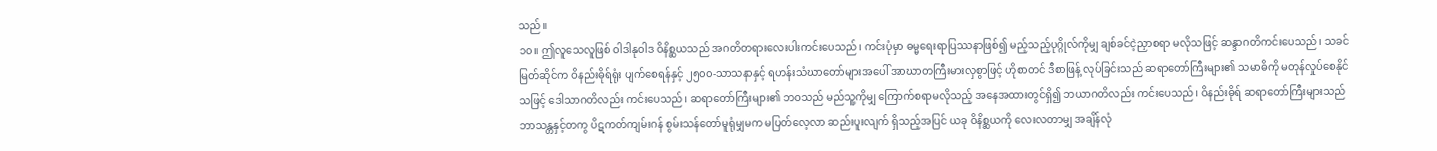သည်။
၁၀။ ဤလူသေလူဖြစ် ဝါဒါနုဝါဒ ဝိနိစ္ဆယသည် အဂတိတရားလေးပါးကင်းပေသည်၊ ကင်းပုံမှာ ဓမ္မရေးရာပြဿနာဖြစ်၍ မည့်သည့်ပုဂ္ဂိုလ်ကိုမျှ ချစ်ခင်ငဲ့ညှာစရာ မလိုသဖြင့် ဆန္ဒာဂတိကင်းပေသည်၊ သခင်မြတ်ဆိုင်က ဝိနည်းဓိုရ်ရုံး ပျက်စေရန်နှင့် ၂၅၀၀-သာသနာနှင့် ရဟန်းသံဃာတော်များအပေါ် အာဃာတကြီးမားလှစွာဖြင့် ဟိုစာတင် ဒီစာဖြန့် လုပ်ခြင်းသည် ဆရာတော်ကြီးများ၏ သမာဓိကို မတုန်လှုပ်စေနိုင်သဖြင့် ဒေါသာဂတိလည်း ကင်းပေသည်၊ ဆရာတော်ကြီးများ၏ ဘဝသည် မည်သူ့ကိုမျှ ကြောက်စရာမလိုသည့် အနေအထားတွင်ရှိ၍ ဘယာဂတိလည်း ကင်းပေသည်၊ ဝိနည်းဓိုရ် ဆရာတော်ကြီးများသည် ဘာသန္တနှင့်တကွ ပိဋကတ်ကျမ်းဂန် စွမ်းသန်တော်မူရုံမျှမက မပြတ်လေ့လာ ဆည်းပူးလျက် ရှိသည့်အပြင် ယခု ဝိနိစ္ဆယကို လေးလတာမျှ အချိန်လုံ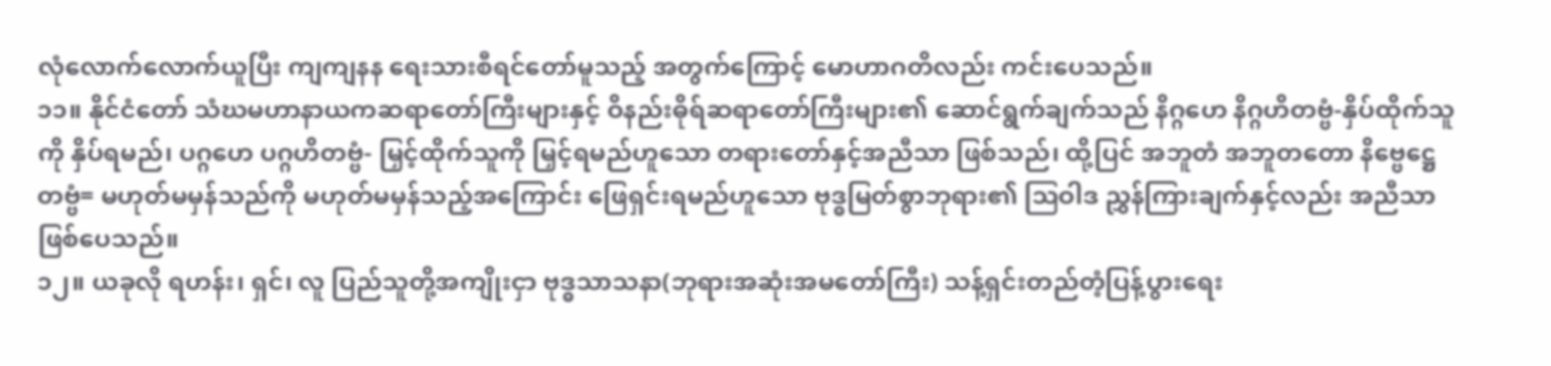လုံလောက်လောက်ယူပြီး ကျကျနန ရေးသားစီရင်တော်မူသည့် အတွက်ကြောင့် မောဟာဂတိလည်း ကင်းပေသည်။
၁၁။ နိုင်ငံတော် သံဃမဟာနာယကဆရာတော်ကြီးများနှင့် ဝိနည်းဓိုရ်ဆရာတော်ကြီးများ၏ ဆောင်ရွက်ချက်သည် နိဂ္ဂဟေ နိဂ္ဂဟိတဗ္ဗံ-နှိပ်ထိုက်သူကို နှိပ်ရမည်၊ ပဂ္ဂဟေ ပဂ္ဂဟိတဗ္ဗံ- မြှင့်ထိုက်သူကို မြှင့်ရမည်ဟူသော တရားတော်နှင့်အညီသာ ဖြစ်သည်၊ ထို့ပြင် အဘူတံ အဘူတတော နိဗ္ဗေဋ္ဌေတဗ္ဗံ= မဟုတ်မမှန်သည်ကို မဟုတ်မမှန်သည့်အကြောင်း ဖြေရှင်းရမည်ဟူသော ဗုဒ္ဓမြတ်စွာဘုရား၏ ဩဝါဒ ညွှန်ကြားချက်နှင့်လည်း အညီသာ ဖြစ်ပေသည်။
၁၂။ ယခုလို ရဟန်း၊ ရှင်၊ လူ ပြည်သူတို့အကျိုးငှာ ဗုဒ္ဓသာသနာ(ဘုရားအဆုံးအမတော်ကြီး) သန့်ရှင်းတည်တံ့ပြန့်ပွားရေး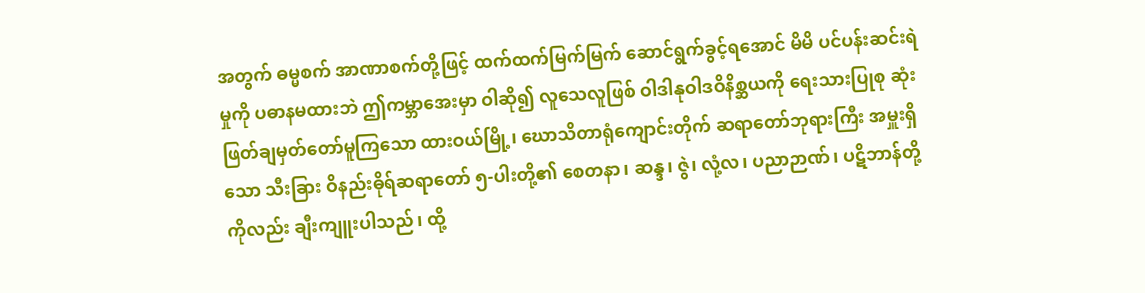အတွက် ဓမ္မစက် အာဏာစက်တို့ဖြင့် ထက်ထက်မြက်မြက် ဆောင်ရွက်ခွင့်ရအောင် မိမိ ပင်ပန်းဆင်းရဲမှုကို ပဓာနမထားဘဲ ဤကမ္ဘာအေးမှာ ဝါဆို၍ လူသေလူဖြစ် ဝါဒါနုဝါဒဝိနိစ္ဆယကို ရေးသားပြုစု ဆုံးဖြတ်ချမှတ်တော်မူကြသော ထားဝယ်မြို့၊ ဃောသိတာရုံကျောင်းတိုက် ဆရာတော်ဘုရားကြီး အမှူးရှိသော သီးခြား ဝိနည်းဓိုရ်ဆရာတော် ၅-ပါးတို့၏ စေတနာ၊ ဆန္ဒ၊ ဇွဲ၊ လုံ့လ၊ ပညာဉာဏ်၊ ပဋိဘာန်တို့ကိုလည်း ချီးကျူးပါသည်၊ ထို့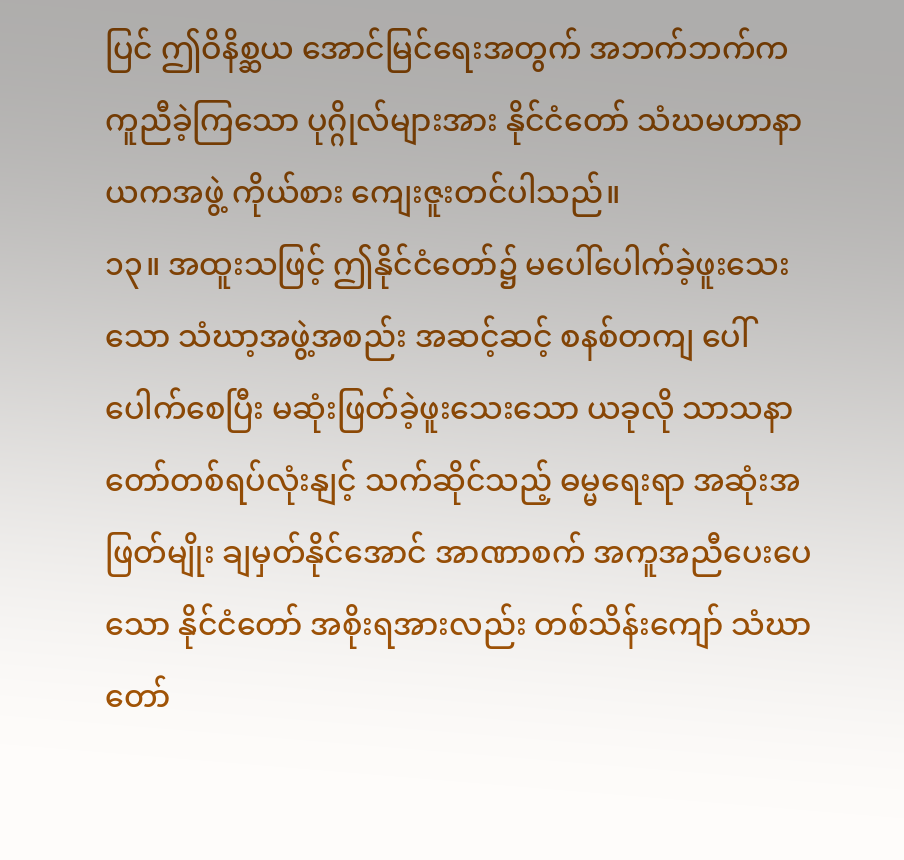ပြင် ဤဝိနိစ္ဆယ အောင်မြင်ရေးအတွက် အဘက်ဘက်က ကူညီခဲ့ကြသော ပုဂ္ဂိုလ်များအား နိုင်ငံတော် သံဃမဟာနာယကအဖွဲ့ ကိုယ်စား ကျေးဇူးတင်ပါသည်။
၁၃။ အထူးသဖြင့် ဤနိုင်ငံတော်၌ မပေါ်ပေါက်ခဲ့ဖူးသေးသော သံဃာ့အဖွဲ့အစည်း အဆင့်ဆင့် စနစ်တကျ ပေါ်ပေါက်စေပြီး မဆုံးဖြတ်ခဲ့ဖူးသေးသော ယခုလို သာသနာတော်တစ်ရပ်လုံးနျင့် သက်ဆိုင်သည့် ဓမ္မရေးရာ အဆုံးအဖြတ်မျိုး ချမှတ်နိုင်အောင် အာဏာစက် အကူအညီပေးပေသော နိုင်ငံတော် အစိုးရအားလည်း တစ်သိန်းကျော် သံဃာတော်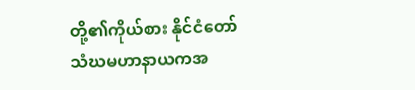တို့၏ကိုယ်စား နိုင်ငံတော် သံဃမဟာနာယကအ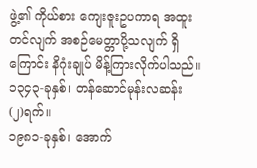ဖွဲ့၏ ကိုယ်စား ကျေးဇူးဥပကာရ အထူးတင်လျက် အစဉ်မေတ္တာပို့သလျက် ရှိကြောင်း နိဂုံးချုပ် မိန့်ကြားလိုက်ပါသည်။
၁၃၄၃-ခုနှစ်၊ တန်ဆောင်မုန်းလဆန်း (၂)ရက်။
၁၉၈၁-ခုနှစ်၊ အောက်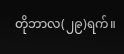တိုဘာလ(၂၉)ရက်။